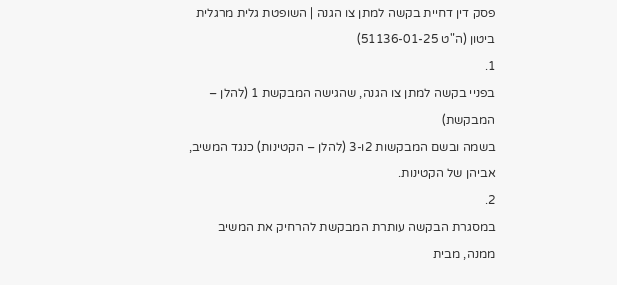פסק דין דחיית בקשה למתן צו הגנה | השופטת גלית מרגלית ביטון (ה"ט 51136-01-25)
1.
בפניי בקשה למתן צו הגנה, שהגישה המבקשת 1 (להלן – המבקשת)
בשמה ובשם המבקשות 2ו-3 (להלן – הקטינות) כנגד המשיב, אביהן של הקטינות.
2.
במסגרת הבקשה עותרת המבקשת להרחיק את המשיב ממנה, מבית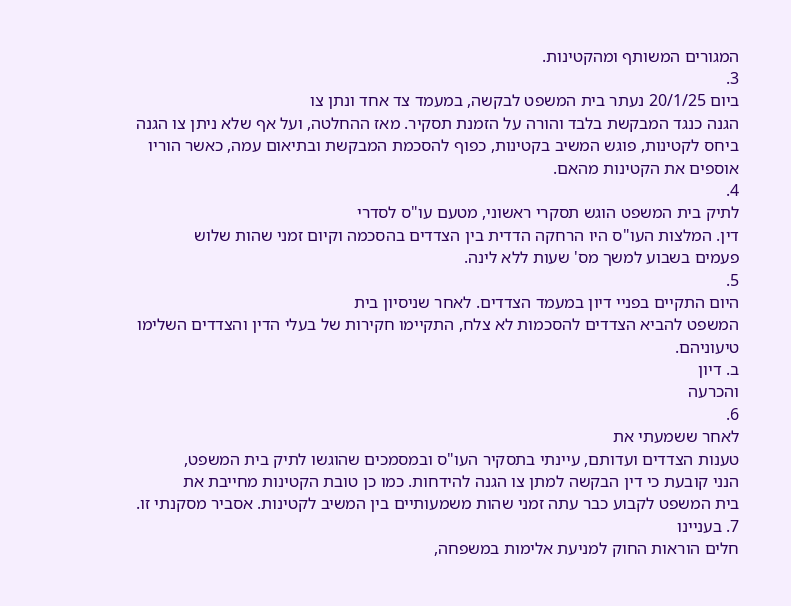המגורים המשותף ומהקטינות.
3.
ביום 20/1/25 נעתר בית המשפט לבקשה, במעמד צד אחד ונתן צו
הגנה כנגד המבקשת בלבד והורה על הזמנת תסקיר. מאז ההחלטה, ועל אף שלא ניתן צו הגנה
ביחס לקטינות, פוגש המשיב בקטינות, כפוף להסכמת המבקשת ובתיאום עמה, כאשר הוריו
אוספים את הקטינות מהאם.
4.
לתיק בית המשפט הוגש תסקרי ראשוני, מטעם עו"ס לסדרי
דין. המלצות העו"ס היו הרחקה הדדית בין הצדדים בהסכמה וקיום זמני שהות שלוש
פעמים בשבוע למשך מס' שעות ללא לינה.
5.
היום התקיים בפניי דיון במעמד הצדדים. לאחר שניסיון בית
המשפט להביא הצדדים להסכמות לא צלח, התקיימו חקירות של בעלי הדין והצדדים השלימו
טיעוניהם.
ב. דיון
והכרעה
6.
לאחר ששמעתי את
טענות הצדדים ועדותם, עיינתי בתסקיר העו"ס ובמסמכים שהוגשו לתיק בית המשפט,
הנני קובעת כי דין הבקשה למתן צו הגנה להידחות. כמו כן טובת הקטינות מחייבת את
בית המשפט לקבוע כבר עתה זמני שהות משמעותיים בין המשיב לקטינות. אסביר מסקנתי זו.
7. בעניינו
חלים הוראות החוק למניעת אלימות במשפחה,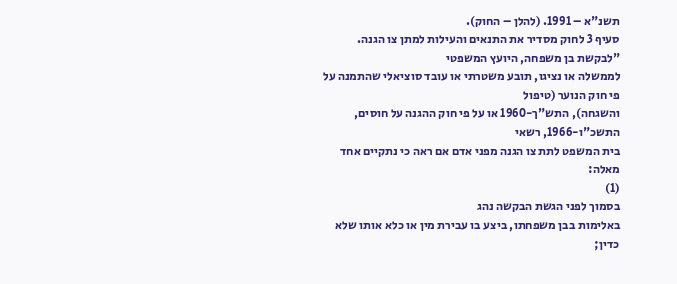תשנ"א – 1991. (להלן – החוק).
סעיף 3 לחוק מסדיר את התנאים והעילות למתן צו הגנה.
"לבקשת בן משפחה, היועץ המשפטי
לממשלה או נציגו, תובע משטרתי או עובד סוציאלי שהתמנה על פי חוק הנוער (טיפול
והשגחה), התש"ך-1960 או על פי חוק ההגנה על חוסים, התשכ"ו-1966, רשאי
בית המשפט לתת צו הגנה מפני אדם אם ראה כי נתקיים אחד מאלה:
(1)
בסמוך לפני הגשת הבקשה נהג
באלימות בבן משפחתו, ביצע בו עבירת מין או כלא אותו שלא כדין;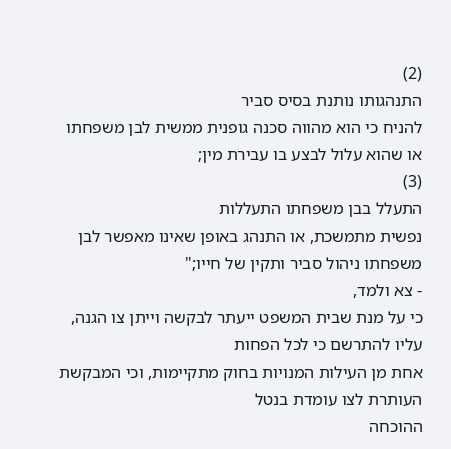(2)
התנהגותו נותנת בסיס סביר
להניח כי הוא מהווה סכנה גופנית ממשית לבן משפחתו או שהוא עלול לבצע בו עבירת מין;
(3)
התעלל בבן משפחתו התעללות
נפשית מתמשכת, או התנהג באופן שאינו מאפשר לבן משפחתו ניהול סביר ותקין של חייו;"
- צא ולמד,
כי על מנת שבית המשפט ייעתר לבקשה וייתן צו הגנה, עליו להתרשם כי לכל הפחות
אחת מן העילות המנויות בחוק מתקיימות, וכי המבקשת העותרת לצו עומדת בנטל
ההוכחה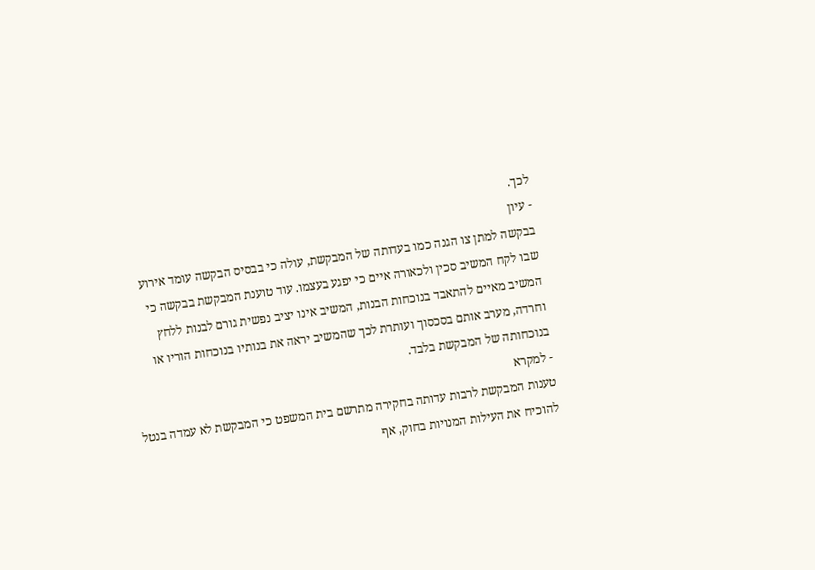לכך.
- עיון
בבקשה למתן צו הגנה כמו בעדותה של המבקשת, עולה כי בבסיס הבקשה עומד אירוע
שבו לקח המשיב סכין ולכאורה איים כי יפגע בעצמו. עוד טוענת המבקשת בבקשה כי
המשיב מאיים להתאבד בנוכחות הבנות, המשיב אינו יציב נפשית גורם לבנות ללחץ
וחרדה, מערב אותם בסכסוך ועותרת לכך שהמשיב יראה את בנותיו בנוכחות הוריו או
בנוכחותה של המבקשת בלבד.
- למקרא
טענות המבקשת לרבות עדותה בחקירה מתרשם בית המשפט כי המבקשת לא עמדה בנטל
להוכיח את העילות המנויות בחוק, אף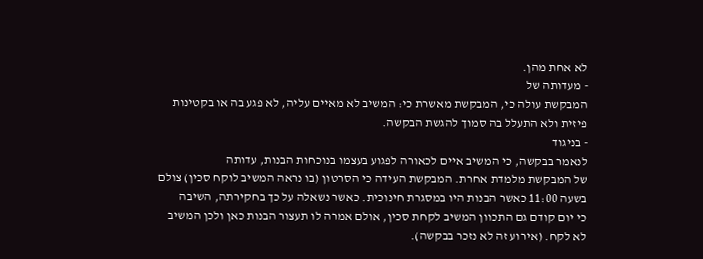לא אחת מהן.
- מעדותה של
המבקשת עולה כי, המבקשת מאשרת כי: המשיב לא מאיים עליה, לא פגע בה או בקטינות
פיזית ולא התעלל בה סמוך להגשת הבקשה.
- בניגוד
לנאמר בבקשה, כי המשיב איים לכאורה לפגוע בעצמו בנוכחות הבנות, עדותה
של המבקשת מלמדת אחרת. המבקשת העידה כי הסרטון (בו נראה המשיב לוקח סכין) צולם
בשעה 11:00 כאשר הבנות היו במסגרת חינוכית. כאשר נשאלה על כך בחקירתה, השיבה
כי יום קודם גם התכוון המשיב לקחת סכין, אולם אמרה לו תעצור הבנות כאן ולכן המשיב
לא לקח. (אירוע זה לא נזכר בבקשה).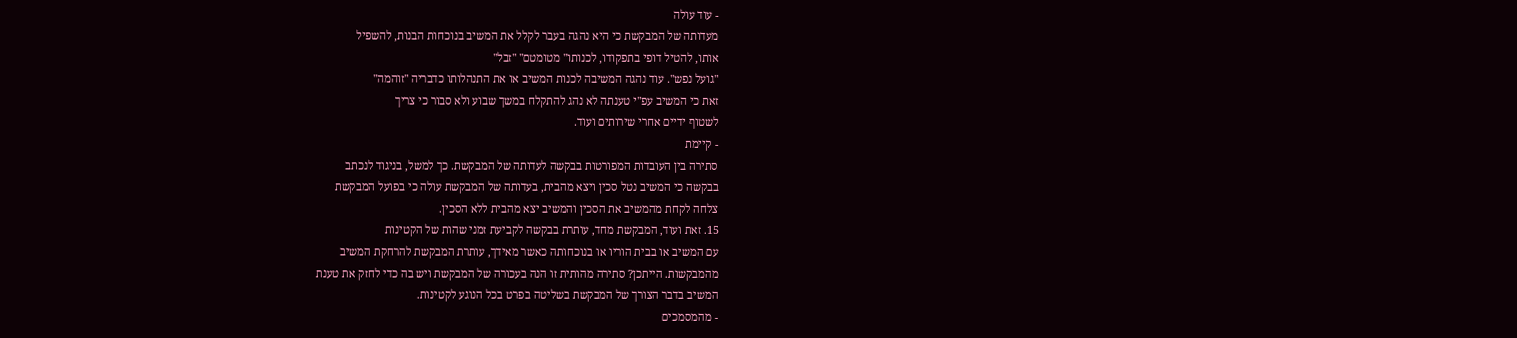- עוד עולה
מעדותה של המבקשת כי היא נהגה בעבר לקלל את המשיב בנוכחות הבנות, להשפיל
אותו, להטיל דופי בתפקודו, לכנותו" מטומטם" "זבל"
"גועל נפש". עוד נהגה המשיבה לכנות המשיב או את התנהלותו כדבריה "זוהמה"
זאת כי המשיב עפ"י טענתה לא נהג להתקלח במשך שבוע ולא סבור כי צריך
לשטוף ידיים אחרי שירותים ועוד.
- קיימת
סתירה בין העובדות המפורטות בבקשה לעדותה של המבקשת. כך למשל, בניגוד לנכתב
בבקשה כי המשיב נטל סכין ויצא מהבית, בעדותה של המבקשת עולה כי בפועל המבקשת
צלחה לקחת מהמשיב את הסכין והמשיב יצא מהבית ללא הסכין.
15. זאת ועוד, המבקשת מחד, עותרת בבקשה לקביעת זמני שהות של הקטינות
עם המשיב או בבית הוריו או בנוכחותה כאשר מאידך, עותרת המבקשת להרחקת המשיב
מהמבקשות. הייתכן? סתירה מהותית זו הנה בעכורה של המבקשת ויש בה כדי לחזק את טענת
המשיב בדבר הצורך של המבקשת בשליטה בפרט בכל הנוגע לקטינות.
- מהמסמכים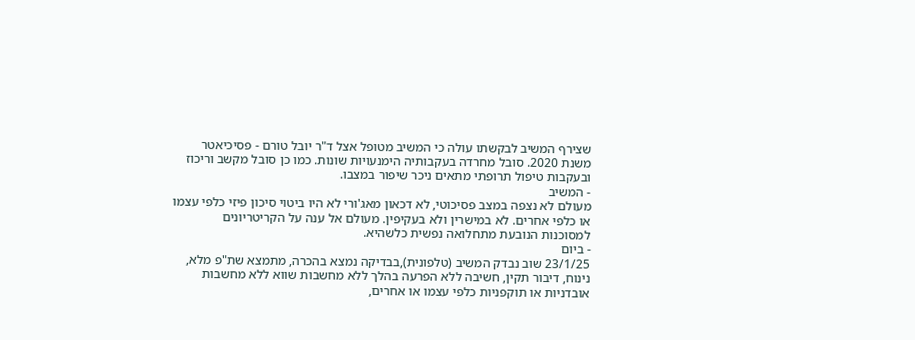שצירף המשיב לבקשתו עולה כי המשיב מטופל אצל ד"ר יובל טורם - פסיכיאטר
משנת 2020. סובל מחרדה בעקבותיה הימנעויות שונות. כמו כן סובל מקשב וריכוז
ובעקבות טיפול תרופתי מתאים ניכר שיפור במצבו.
- המשיב
מעולם לא נצפה במצב פסיכוטי, לא דכאון מאג'ורי לא היו ביטוי סיכון פיזי כלפי עצמו
או כלפי אחרים. לא במישרין ולא בעקיפין. מעולם אל ענה על הקריטריונים
למסוכנות הנובעת מתחלואה נפשית כלשהיא.
- ביום
23/1/25 שוב נבדק המשיב (טלפונית),בבדיקה נמצא בהכרה, מתמצא שת"פ מלא,
נינוח, דיבור תקין, חשיבה ללא הפרעה בהלך ללא מחשבות שווא ללא מחשבות
אובדניות או תוקפניות כלפי עצמו או אחרים,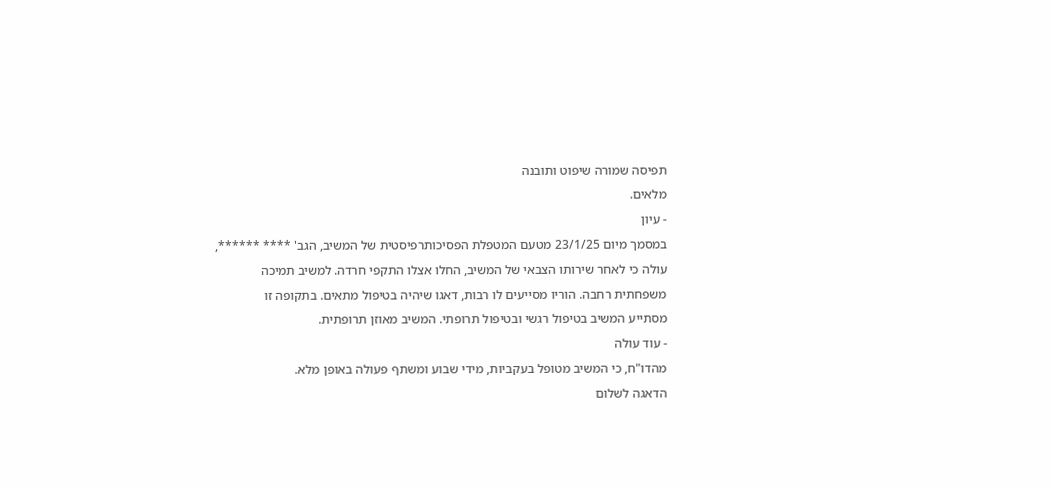תפיסה שמורה שיפוט ותובנה
מלאים.
- עיון
במסמך מיום 23/1/25 מטעם המטפלת הפסיכותרפיסטית של המשיב, הגב' **** ******,
עולה כי לאחר שירותו הצבאי של המשיב, החלו אצלו התקפי חרדה. למשיב תמיכה
משפחתית רחבה. הוריו מסייעים לו רבות, דאגו שיהיה בטיפול מתאים. בתקופה זו
מסתייע המשיב בטיפול רגשי ובטיפול תרופתי. המשיב מאוזן תרופתית.
- עוד עולה
מהדו"ח, כי המשיב מטופל בעקביות, מידי שבוע ומשתף פעולה באופן מלא.
הדאגה לשלום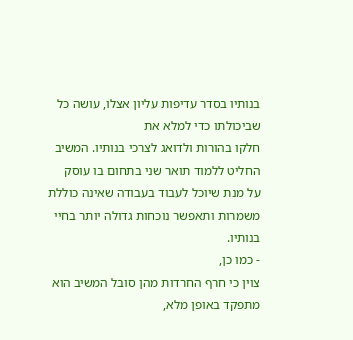בנותיו בסדר עדיפות עליון אצלו, עושה כל שביכולתו כדי למלא את
חלקו בהורות ולדואג לצרכי בנותיו. המשיב החליט ללמוד תואר שני בתחום בו עוסק
על מנת שיוכל לעבוד בעבודה שאינה כוללת משמרות ותאפשר נוכחות גדולה יותר בחיי
בנותיו.
- כמו כן,
צוין כי חרף החרדות מהן סובל המשיב הוא מתפקד באופן מלא,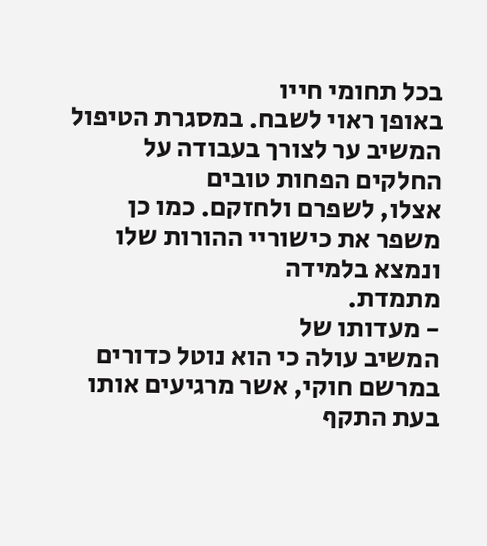בכל תחומי חייו
באופן ראוי לשבח. במסגרת הטיפול המשיב ער לצורך בעבודה על החלקים הפחות טובים
אצלו, לשפרם ולחזקם. כמו כן משפר את כישוריי ההורות שלו ונמצא בלמידה
מתמדת.
- מעדותו של
המשיב עולה כי הוא נוטל כדורים במרשם חוקי, אשר מרגיעים אותו בעת התקף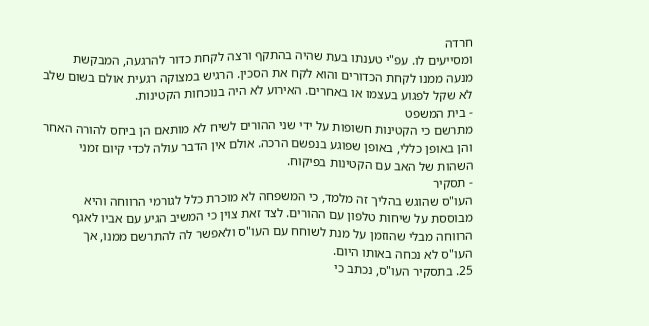חרדה
ומסייעים לו. עפ"י טענתו בעת שהיה בהתקף ורצה לקחת כדור להרגעה, המבקשת
מנעה ממנו לקחת הכדורים והוא לקח את הסכין. הרגיש במצוקה רגעית אולם בשום שלב
לא שקל לפגוע בעצמו או באחרים. האירוע לא היה בנוכחות הקטינות.
- בית המשפט
מתרשם כי הקטינות חשופות על ידי שני ההורים לשיח לא מותאם הן ביחס להורה האחר
והן באופן כללי, באופן שפוגע בנפשם הרכה. אולם אין הדבר עולה לכדי קיום זמני
השהות של האב עם הקטינות בפיקוח.
- תסקיר
העו"ס שהוגש בהליך זה מלמד, כי המשפחה לא מוכרת כלל לגורמי הרווחה והיא
מבוססת על שיחות טלפון עם ההורים. לצד זאת צוין כי המשיב הגיע עם אביו לאגף
הרווחה מבלי שהוזמן על מנת לשוחח עם העו"ס ולאפשר לה להתרשם ממנו, אך
העו"ס לא נכחה באותו היום.
25. בתסקיר העו"ס, נכתב כי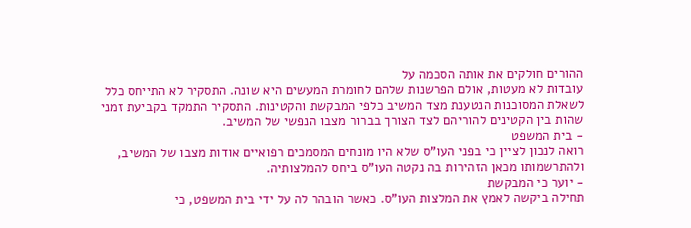ההורים חולקים את אותה הסכמה על
עובדות לא מעטות, אולם הפרשנות שלהם לחומרת המעשים היא שונה. התסקיר לא התייחס כלל
לשאלת המסוכנות הנטענת מצד המשיב כלפי המבקשת והקטינות. התסקיר התמקד בקביעת זמני
שהות בין הקטינים להוריהם לצד הצורך בברור מצבו הנפשי של המשיב.
- בית המשפט
רואה לנכון לציין כי בפני העו"ס שלא היו מונחים המסמכים רפואיים אודות מצבו של המשיב,
ולהתרשמותו מכאן הזהירות בה נקטה העו"ס ביחס להמלצותיה.
- יוער כי המבקשת
תחילה ביקשה לאמץ את המלצות העו"ס. כאשר הובהר לה על ידי בית המשפט, כי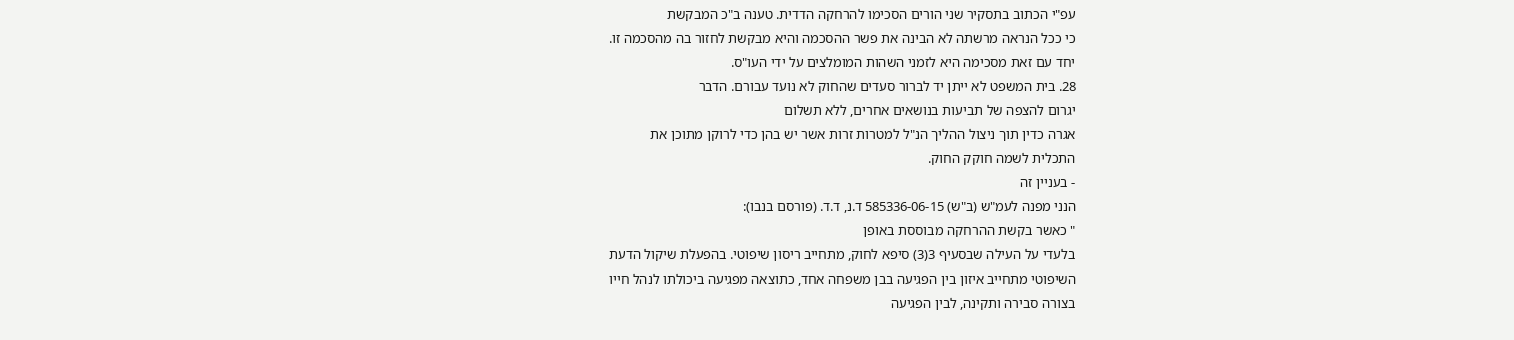עפ"י הכתוב בתסקיר שני הורים הסכימו להרחקה הדדית. טענה ב"כ המבקשת
כי ככל הנראה מרשתה לא הבינה את פשר ההסכמה והיא מבקשת לחזור בה מהסכמה זו.
יחד עם זאת מסכימה היא לזמני השהות המומלצים על ידי העו"ס.
28. בית המשפט לא ייתן יד לברור סעדים שהחוק לא נועד עבורם. הדבר
יגרום להצפה של תביעות בנושאים אחרים, ללא תשלום
אגרה כדין תוך ניצול ההליך הנ"ל למטרות זרות אשר יש בהן כדי לרוקן מתוכן את
התכלית לשמה חוקק החוק.
- בעניין זה
הנני מפנה לעמ"ש (ב"ש) 585336-06-15 ד.נ, ד.ד. (פורסם בנבו):
" כאשר בקשת ההרחקה מבוססת באופן
בלעדי על העילה שבסעיף 3(3) סיפא לחוק, מתחייב ריסון שיפוטי. בהפעלת שיקול הדעת
השיפוטי מתחייב איזון בין הפגיעה בבן משפחה אחד, כתוצאה מפגיעה ביכולתו לנהל חייו
בצורה סבירה ותקינה, לבין הפגיעה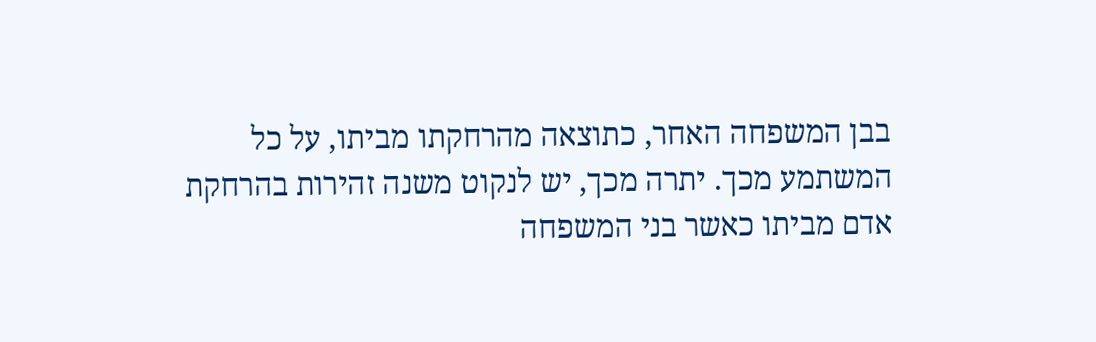בבן המשפחה האחר, כתוצאה מהרחקתו מביתו, על כל
המשתמע מכך. יתרה מכך, יש לנקוט משנה זהירות בהרחקת אדם מביתו כאשר בני המשפחה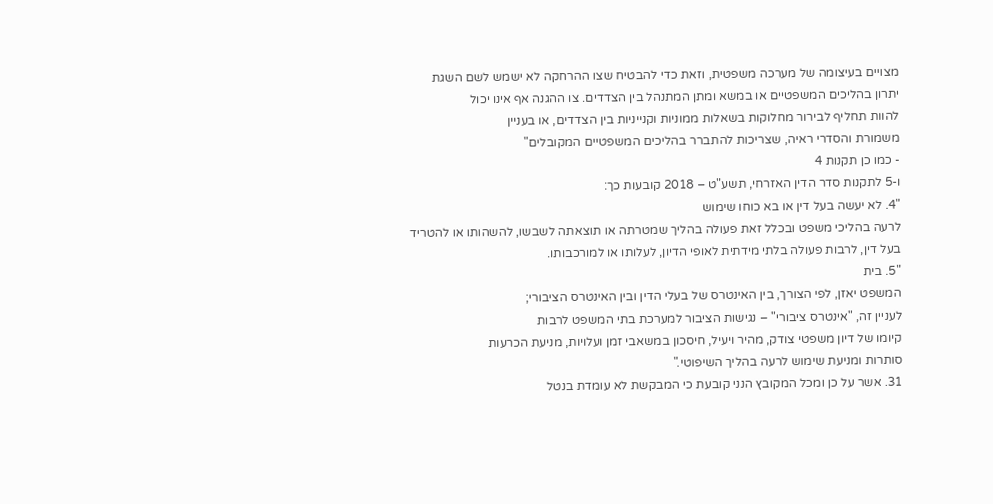מצויים בעיצומה של מערכה משפטית, וזאת כדי להבטיח שצו ההרחקה לא ישמש לשם השגת
יתרון בהליכים המשפטיים או במשא ומתן המתנהל בין הצדדים. צו ההגנה אף אינו יכול
להוות תחליף לבירור מחלוקות בשאלות ממוניות וקנייניות בין הצדדים, או בעניין
משמורת והסדרי ראיה, שצריכות להתברר בהליכים המשפטיים המקובלים"
- כמו כן תקנות 4
ו-5 לתקנות סדר הדין האזרחי, תשע"ט – 2018 קובעות כך:
"4. לא יעשה בעל דין או בא כוחו שימוש
לרעה בהליכי משפט ובכלל זאת פעולה בהליך שמטרתה או תוצאתה לשבשו, להשהותו או להטריד
בעל דין, לרבות פעולה בלתי מידתית לאופי הדיון, לעלותו או למורכבותו.
"5. בית
המשפט יאזן, לפי הצורך, בין האינטרס של בעלי הדין ובין האינטרס הציבורי;
לעניין זה, "אינטרס ציבורי" – נגישות הציבור למערכת בתי המשפט לרבות
קיומו של דיון משפטי צודק, מהיר ויעיל, חיסכון במשאבי זמן ועלויות, מניעת הכרעות
סותרות ומניעת שימוש לרעה בהליך השיפוטי."
31. אשר על כן ומכל המקובץ הנני קובעת כי המבקשת לא עומדת בנטל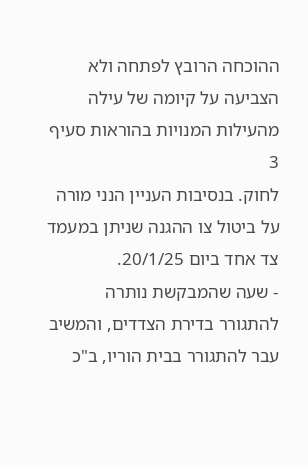ההוכחה הרובץ לפתחה ולא הצביעה על קיומה של עילה מהעילות המנויות בהוראות סעיף 3
לחוק. בנסיבות העניין הנני מורה על ביטול צו ההגנה שניתן במעמד צד אחד ביום 20/1/25.
- שעה שהמבקשת נותרה
להתגורר בדירת הצדדים, והמשיב עבר להתגורר בבית הוריו, ב"כ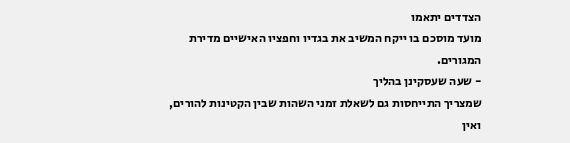הצדדים יתאמו
מועד מוסכם בו ייקח המשיב את בגדיו וחפציו האישיים מדירת המגורים.
- שעה שעסקינן בהליך
שמצריך התייחסות גם לשאלת זמני השהות שבין הקטינות להורים, ואין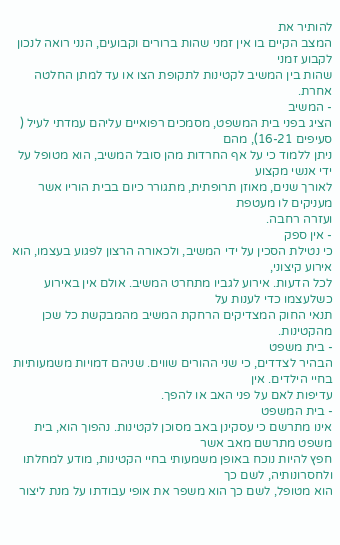להותיר את
המצב הקיים בו אין זמני שהות ברורים וקבועים, הנני רואה לנכון לקבוע זמני
שהות בין המשיב לקטינות לתקופת הצו או עד למתן החלטה אחרת.
- המשיב
הציג בפני בית המשפט, מסמכים רפואיים עליהם עמדתי לעיל ( סעיפים 16-21), מהם
ניתן ללמוד כי על אף החרדות מהן סובל המשיב, הוא מטופל על ידי אנשי מקצוע
לאורך שנים, מאוזן תרופתית, מתגורר כיום בבית הוריו אשר מעניקים לו מעטפת
ועזרה רחבה.
- אין ספק
כי נטילת הסכין על ידי המשיב, ולכאורה הרצון לפגוע בעצמו, הוא אירוע קיצוני,
לכל הדעות. אירוע לגביו מתחרט המשיב. אולם אין באירוע כשלעצמו כדי לענות על
תנאי החוק המצדיקים הרחקת המשיב מהמבקשת כל שכן מהקטינות.
- בית משפט
הבהיר לצדדים, כי שני ההורים שווים. שניהם דמויות משמעותיות בחיי הילדים. אין
עדיפות לאם על פני האב או להפך.
- בית המשפט
אינו מתרשם כי עסקינן באב מסוכן לקטינות. נהפוך הוא, בית משפט מתרשם מאב אשר
חפץ להיות נוכח באופן משמעותי בחיי הקטינות, מודע למחלתו ולחסרונותיה, לשם כך
הוא מטופל, לשם כך הוא משפר את אופי עבודתו על מנת ליצור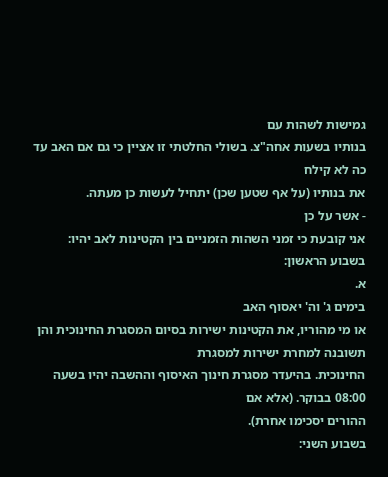גמישות לשהות עם
בנותיו בשעות אחה"צ. בשולי החלטתי זו אציין כי גם אם האב עד כה לא קילח
את בנותיו (על אף שטען שכן) יתחיל לעשות כן מעתה.
- אשר על כן
אני קובעת כי זמני השהות הזמניים בין הקטינות לאב יהיו:
בשבוע הראשון:
א.
בימים ג' וה' יאסוף האב
או מי מהוריו, את הקטינות ישירות בסיום המסגרת החינוכית והן תשובנה למחרת ישירות למסגרת
החינוכית. בהיעדר מסגרת חינוך האיסוף וההשבה יהיו בשעה 08:00 בבוקר. (אלא אם
ההורים יסכימו אחרת).
בשבוע השני: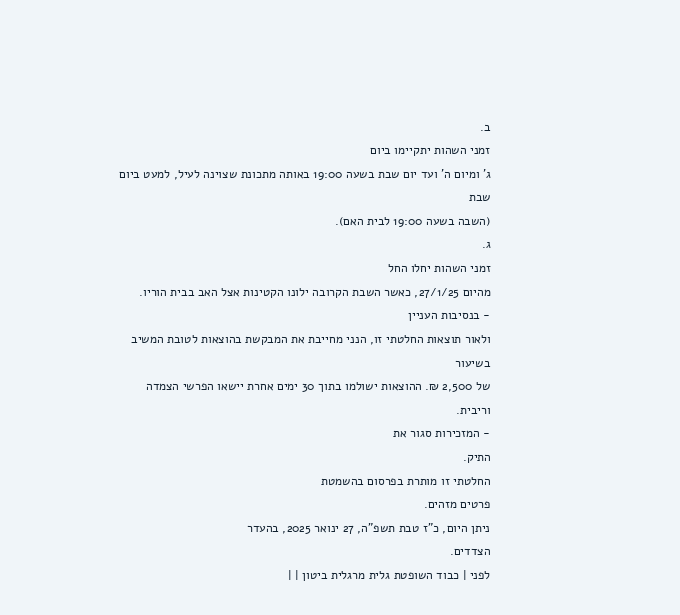ב.
זמני השהות יתקיימו ביום
ג' ומיום ה' ועד יום שבת בשעה 19:00 באותה מתכונת שצוינה לעיל, למעט ביום שבת
(השבה בשעה 19:00 לבית האם).
ג.
זמני השהות יחלו החל
מהיום 27/1/25, כאשר השבת הקרובה ילונו הקטינות אצל האב בבית הוריו.
- בנסיבות העניין
ולאור תוצאות החלטתי זו, הנני מחייבת את המבקשת בהוצאות לטובת המשיב בשיעור
של 2,500 ₪. ההוצאות ישולמו בתוך 30 ימים אחרת יישאו הפרשי הצמדה וריבית.
- המזכירות סגור את
התיק.
החלטתי זו מותרת בפרסום בהשמטת
פרטים מזהים.
ניתן היום, כ"ז טבת תשפ"ה, 27 ינואר 2025, בהעדר
הצדדים.
לפני | כבוד השופטת גלית מרגלית ביטון | |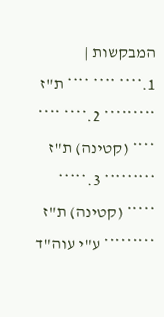המבקשות |
1.**** **** **** ת"ז ********* 2.**** **** **** (קטינה) ת"ז ********* 3.***** ***** (קטינה) ת"ז ********* ע"י עוה"ד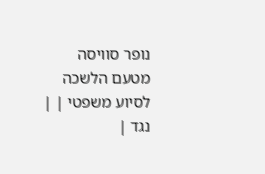נופר סוויסה מטעם הלשכה לסיוע משפטי | |
נגד |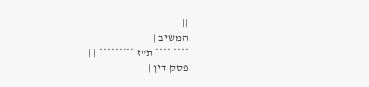||
המשיב |
**** **** ת"ז ********* | |
פסק דין |